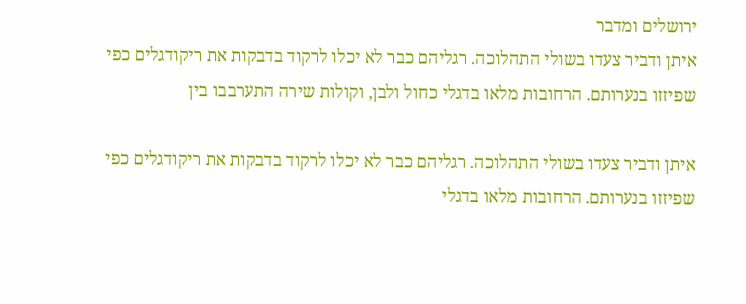ירושלים ומדבר
איתן ודביר צעדו בשולי התהלוכה. רגליהם כבר לא יכלו לרקוד בדבקות את ריקודגלים כפי שפיזזו בנערותם. הרחובות מלאו בדגלי כחול ולבן, וקולות שירה התערבבו בין

איתן ודביר צעדו בשולי התהלוכה. רגליהם כבר לא יכלו לרקוד בדבקות את ריקודגלים כפי שפיזזו בנערותם. הרחובות מלאו בדגלי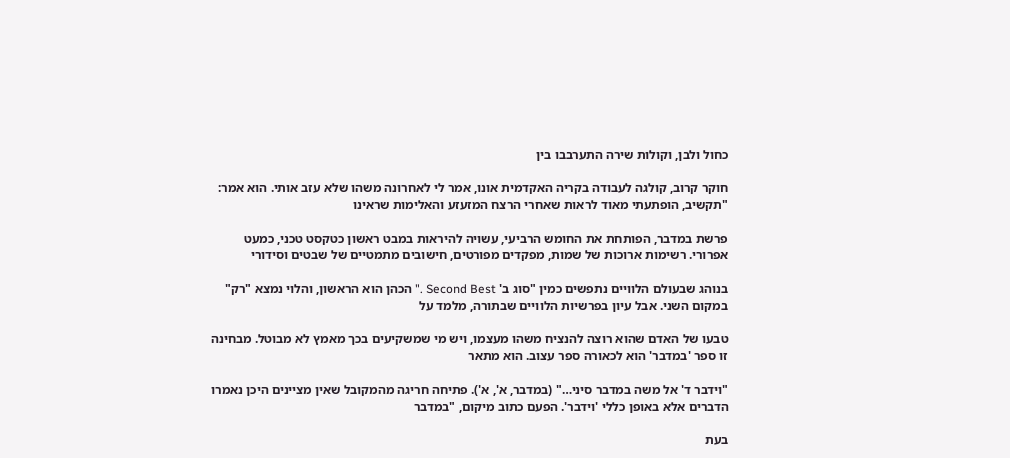כחול ולבן, וקולות שירה התערבבו בין

חוקר קרוב, קולגה לעבודה בקריה האקדמית אונו, אמר לי לאחרונה משהו שלא עזב אותי. הוא אמר: "תקשיב, הופתעתי מאוד לראות שאחרי הרצח המזעזע והאלימות שראינו

פרשת במדבר, הפותחת את החומש הרביעי, עשויה להיראות במבט ראשון כטקסט טכני, כמעט אפרורי. רשימות ארוכות של שמות, מפקדים מפורטים, חישובים מתמטיים של שבטים וסידורי

בנוהג שבעולם הלוויים נתפשים כמין "סוג ב' Second Best ." הכהן הוא הראשון, והלוי נמצא "רק" במקום השני. אבל עיון בפרשיות הלוויים שבתורה, מלמד על

טבעו של האדם שהוא רוצה להנציח משהו מעצמו, ויש מי שמשקיעים בכך מאמץ לא מבוטל. מבחינה זו ספר 'במדבר' הוא לכאורה ספר עצוב. הוא מתאר

"וידבר ד' אל משה במדבר סיני…" (במדבר, א', א'). פתיחה חריגה מהמקובל שאין מציינים היכן נאמרו הדברים אלא באופן כללי 'וידבר'. הפעם כתוב מיקום, "במדבר

בעת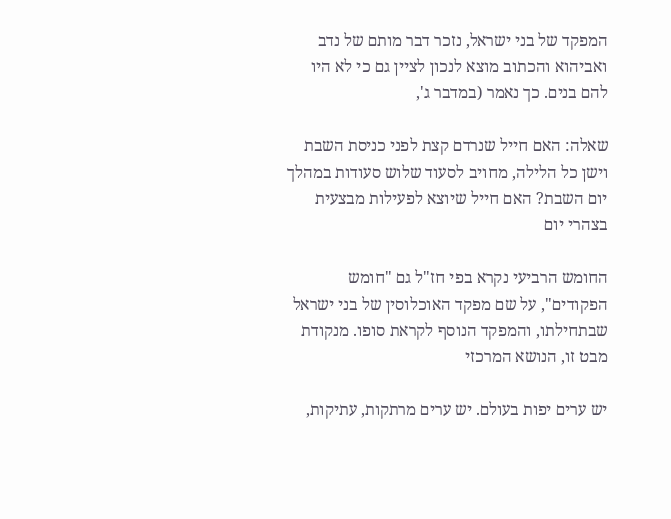המפקד של בני ישראל, נזכר דבר מותם של נדב ואביהוא והכתוב מוצא לנכון לציין גם כי לא היו להם בנים. כך נאמר (במדבר ג',

שאלה: האם חייל שנרדם קצת לפני כניסת השבת וישן כל הלילה, מחויב לסעוד שלוש סעודות במהלך יום השבת? האם חייל שיוצא לפעילות מבצעית בצהרי יום

החומש הרביעי נקרא בפי חז"ל גם "חומש הפקודים", על שם מפקד האוכלוסין של בני ישראל שבתחילתו, והמפקד הנוסף לקראת סופו. מנקודת מבט זו, הנושא המרכזי

יש ערים יפות בעולם. יש ערים מרתקות, עתיקות,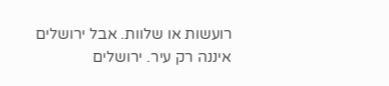רועשות או שלוות. אבל ירושלים איננה רק עיר. ירושלים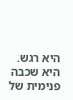היא רגש. היא שכבה פנימית של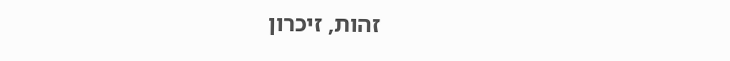זהות, זיכרון